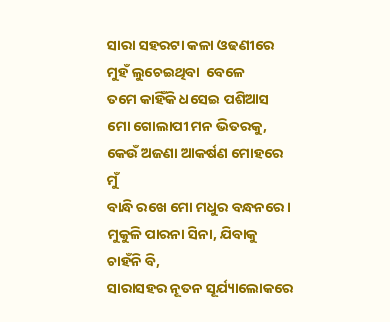ସାରା ସହରଟା କଳା ଓଢଣୀରେ
ମୁହଁ ଲୁଚେଇଥିବା  ବେଳେ
ତମେ କାହିଁକି ଧସେଇ ପଶିଆସ
ମୋ ଗୋଲାପୀ ମନ ଭିତରକୁ,
କେଉଁ ଅଜଣା ଆକର୍ଷଣ ମୋହରେ ମୁଁ
ବାନ୍ଧି ରଖେ ମୋ ମଧୁର ବନ୍ଧନରେ।
ମୁକୁଳି ପାରନା ସିନା, ଯିବାକୁ ଚାହଁନି ବି,
ସାରାସହର ନୂତନ ସୂର୍ଯ୍ୟାଲୋକରେ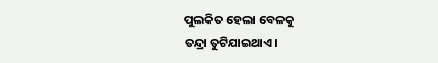ପୁଲକିତ ହେଲା ବେଳକୁ
ତନ୍ଦ୍ରା ତୁଟିଯାଇଥାଏ।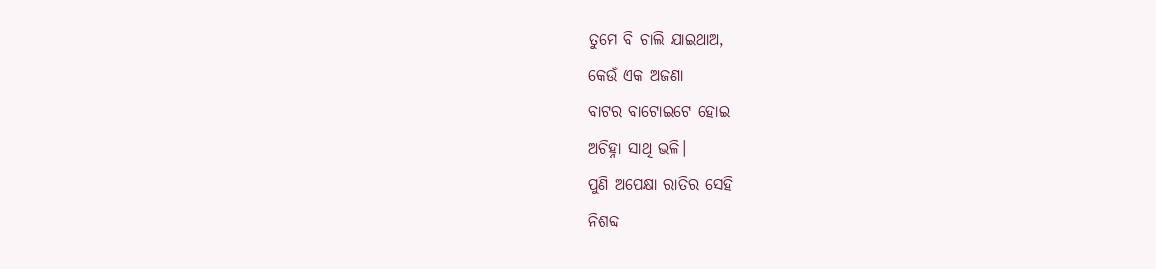ତୁମେ ବି ଚାଲି ଯାଇଥାଅ,
କେଉଁ ଏକ ଅଜଣା
ବାଟର ବାଟୋଇଟେ ହୋଇ
ଅଚିହ୍ନା ସାଥି ଭଳି।
ପୁଣି ଅପେକ୍ଷା ରାତିର ସେହି
ନିଶବ୍ଦ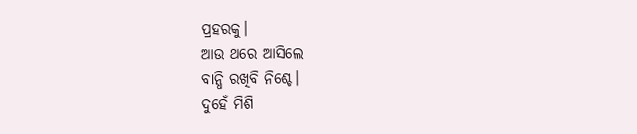ପ୍ରହରକୁ।
ଆଉ ଥରେ ଆସିଲେ
ବାନ୍ଧି ରଖିବି ନିଶ୍ଚେ।
ଦୁହେଁ ମିଶି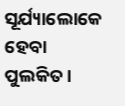ସୂର୍ଯ୍ୟାଲୋକେ
ହେବା ପୁଲକିତ।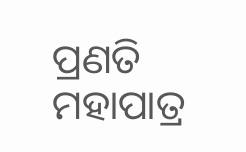ପ୍ରଣତି ମହାପାତ୍ର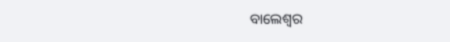ବାଲେଶ୍ଵର